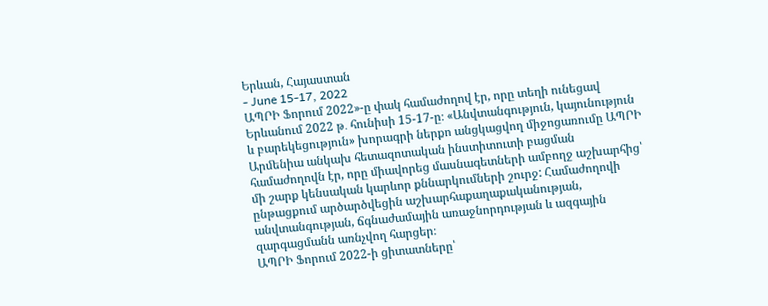Երևան, Հայաստան
- June 15-17, 2022
ԱՊՐԻ Ֆորում 2022»-ը փակ համաժողով էր, որը տեղի ունեցավ Երևանում 2022 թ․ հունիսի 15-17-ը։ «Անվտանգություն, կայունություն և բարեկեցություն» խորագրի ներքո անցկացվող միջոցառումը ԱՊՐԻ Արﬔնիա անկախ հետազոտական ինստիտուտի բացման համաժողովն էր, որը միավորեց մասնագետների ամբողջ աշխարհից՝ մի շարք կենսական կարևոր քննարկումների շուրջ: Համաժողովի ընթացքում արծարծվեցին աշխարհաքաղաքականության, անվտանգության, ճգնաժամային առաջնորդության և ազգային զարգացմանն առնչվող հարցեր։
ԱՊՐԻ Ֆորում 2022-ի ցիտատները՝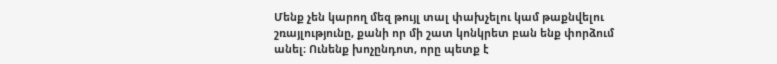Մենք չեն կարող մեզ թույլ տալ փախչելու կամ թաքնվելու
շռայլությունը, քանի որ մի շատ կոնկրետ բան ենք փորձում
անել։ Ունենք խոչընդոտ, որը պետք է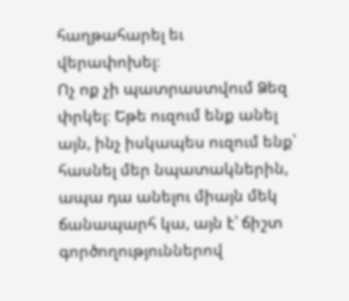հաղթահարել եւ
վերափոխել։
Ոչ ոք չի պատրաստվում Ձեզ փրկել։ Եթե ուզում ենք անել
այն, ինչ իսկապես ուզում ենք՝ հասնել մեր նպատակներին,
ապա դա անելու միայն մեկ ճանապարհ կա, այն է՝ ճիշտ
գործողություններով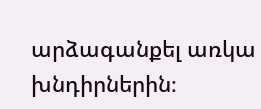արձագանքել առկա խնդիրներին։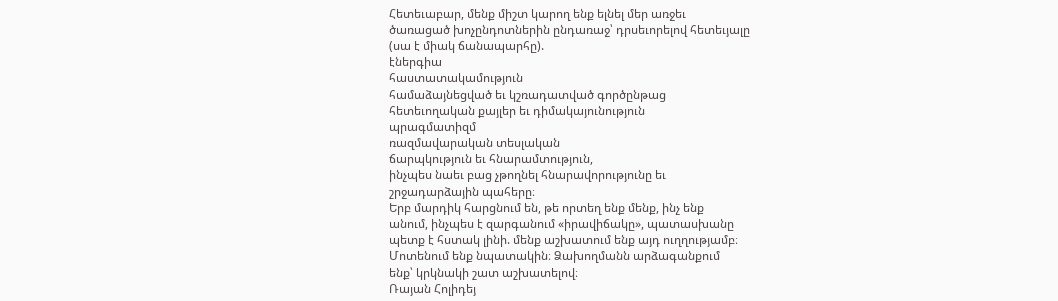Հետեւաբար, մենք միշտ կարող ենք ելնել մեր առջեւ
ծառացած խոչընդոտներին ընդառաջ՝ դրսեւորելով հետեւյալը
(սա է միակ ճանապարհը).
էներգիա
հաստատակամություն
համաձայնեցված եւ կշռադատված գործընթաց
հետեւողական քայլեր եւ դիմակայունություն
պրագմատիզմ
ռազմավարական տեսլական
ճարպկություն եւ հնարամտություն,
ինչպես նաեւ բաց չթողնել հնարավորությունը եւ
շրջադարձային պահերը։
Երբ մարդիկ հարցնում են, թե որտեղ ենք մենք, ինչ ենք
անում, ինչպես է զարգանում «իրավիճակը», պատասխանը
պետք է հստակ լինի. մենք աշխատում ենք այդ ուղղությամբ։
Մոտենում ենք նպատակին։ Ձախողմանն արձագանքում
ենք՝ կրկնակի շատ աշխատելով։
Ռայան Հոլիդեյ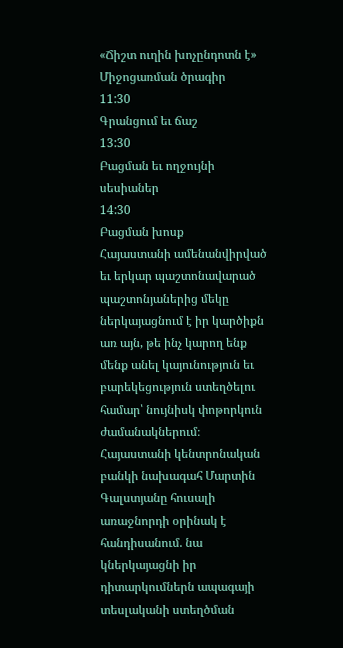«Ճիշտ ուղին խոչընդոտն է»
Միջոցառման ծրագիր
11:30
Գրանցում եւ ճաշ
13:30
Բացման եւ ողջույնի սեսիաներ
14:30
Բացման խոսք
Հայաստանի ամենանվիրված եւ երկար պաշտոնավարած պաշտոնյաներից մեկը ներկայացնում է իր կարծիքն առ այն, թե ինչ կարող ենք մենք անել կայունություն եւ բարեկեցություն ստեղծելու համար՝ նույնիսկ փոթորկուն ժամանակներում։ Հայաստանի կենտրոնական բանկի նախագահ Մարտին Գալստյանը հուսալի առաջնորդի օրինակ է հանդիսանում. նա կներկայացնի իր դիտարկումներն ապագայի տեսլականի ստեղծման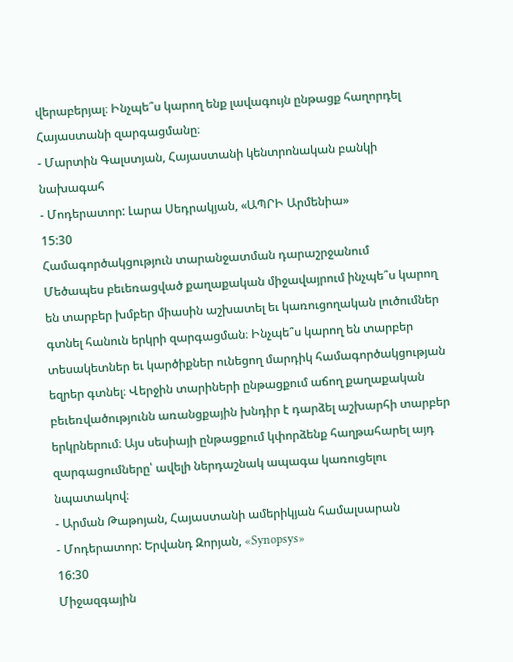վերաբերյալ։ Ինչպե՞ս կարող ենք լավագույն ընթացք հաղորդել Հայաստանի զարգացմանը։
- Մարտին Գալստյան, Հայաստանի կենտրոնական բանկի նախագահ
- Մոդերատոր: Լարա Սեդրակյան, «ԱՊՐԻ Արմենիա»
15:30
Համագործակցություն տարանջատման դարաշրջանում
Մեծապես բեւեռացված քաղաքական միջավայրում ինչպե՞ս կարող են տարբեր խմբեր միասին աշխատել եւ կառուցողական լուծումներ գտնել հանուն երկրի զարգացման։ Ինչպե՞ս կարող են տարբեր տեսակետներ եւ կարծիքներ ունեցող մարդիկ համագործակցության եզրեր գտնել։ Վերջին տարիների ընթացքում աճող քաղաքական բեւեռվածությունն առանցքային խնդիր է դարձել աշխարհի տարբեր երկրներում։ Այս սեսիայի ընթացքում կփորձենք հաղթահարել այդ զարգացումները՝ ավելի ներդաշնակ ապագա կառուցելու նպատակով։
- Արման Թաթոյան, Հայաստանի ամերիկյան համալսարան
- Մոդերատոր: Երվանդ Զորյան, «Synopsys»
16:30
Միջազգային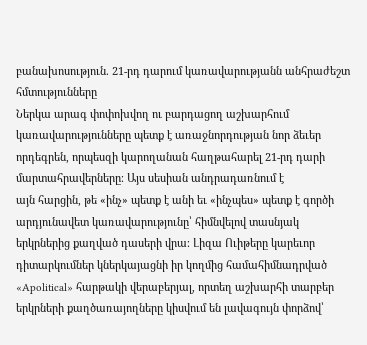բանախոսություն. 21-րդ դարում կառավարությանն անհրաժեշտ
հմտությունները
Ներկա արագ փոփոխվող ու բարդացող աշխարհում կառավարությունները պետք է առաջնորդության նոր ձեւեր որդեգրեն, որպեսզի կարողանան հաղթահարել 21-րդ դարի մարտահրավերները։ Այս սեսիան անդրադառնում է
այն հարցին, թե «ինչ» պետք է անի եւ «ինչպես» պետք է գործի արդյունավետ կառավարությունը՝ հիմնվելով տասնյակ երկրներից քաղված դասերի վրա։ Լիզա Ուիթերը կարեւոր դիտարկումներ կներկայացնի իր կողմից համահիմնադրված «Apolitical» հարթակի վերաբերյալ, որտեղ աշխարհի տարբեր երկրների քաղծառայողները կիսվում են լավագույն փորձով՝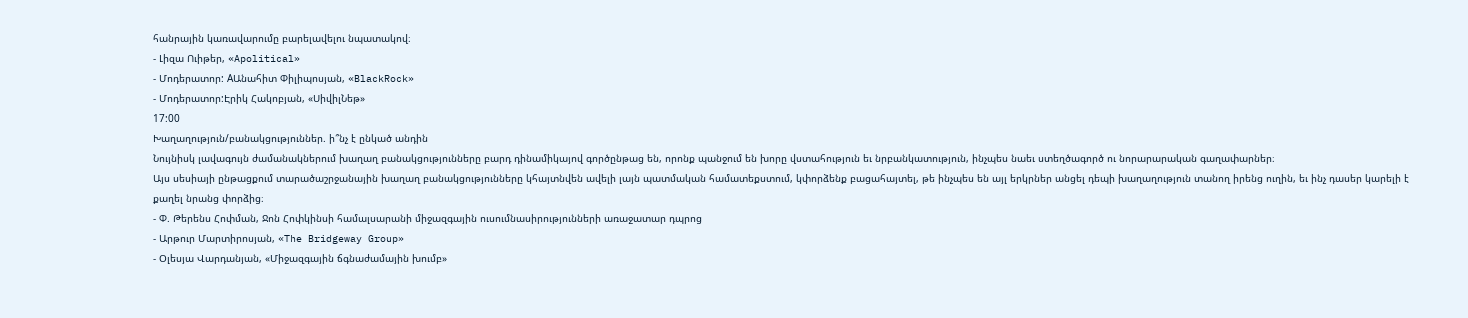հանրային կառավարումը բարելավելու նպատակով։
- Լիզա Ուիթեր, «Apolitical»
- Մոդերատոր: AԱնահիտ Փիլիպոսյան, «BlackRock»
- Մոդերատոր:Էրիկ Հակոբյան, «ՍիվիլՆեթ»
17:00
Խաղաղություն/բանակցություններ. ի՞նչ է ընկած անդին
Նույնիսկ լավագույն ժամանակներում խաղաղ բանակցությունները բարդ դինամիկայով գործընթաց են, որոնք պանջում են խորը վստահություն եւ նրբանկատություն, ինչպես նաեւ ստեղծագործ ու նորարարական գաղափարներ։
Այս սեսիայի ընթացքում տարածաշրջանային խաղաղ բանակցությունները կհայտնվեն ավելի լայն պատմական համատեքստում, կփորձենք բացահայտել, թե ինչպես են այլ երկրներ անցել դեպի խաղաղություն տանող իրենց ուղին, եւ ինչ դասեր կարելի է քաղել նրանց փորձից։
- Փ. Թերենս Հոփման, Ջոն Հոփկինսի համալսարանի միջազգային ուսումնասիրությունների առաջատար դպրոց
- Արթուր Մարտիրոսյան, «The Bridgeway Group»
- Օլեսյա Վարդանյան, «Միջազգային ճգնաժամային խումբ»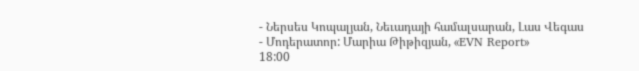- Ներսես Կոպալյան, Նեւադայի համալսարան, Լաս Վեգաս
- Մոդերատոր: Մարիա Թիթիզյան, «EVN Report»
18:00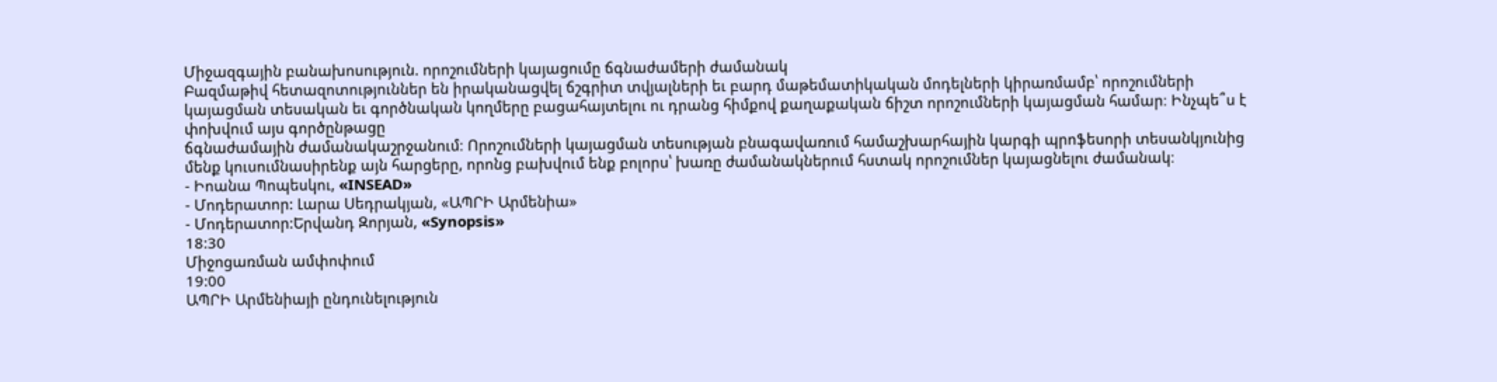Միջազգային բանախոսություն. որոշումների կայացումը ճգնաժամերի ժամանակ
Բազմաթիվ հետազոտություններ են իրականացվել ճշգրիտ տվյալների եւ բարդ մաթեմատիկական մոդելների կիրառմամբ՝ որոշումների կայացման տեսական եւ գործնական կողմերը բացահայտելու ու դրանց հիմքով քաղաքական ճիշտ որոշումների կայացման համար։ Ինչպե՞ս է փոխվում այս գործընթացը
ճգնաժամային ժամանակաշրջանում։ Որոշումների կայացման տեսության բնագավառում համաշխարհային կարգի պրոֆեսորի տեսանկյունից մենք կուսումնասիրենք այն հարցերը, որոնց բախվում ենք բոլորս՝ խառը ժամանակներում հստակ որոշումներ կայացնելու ժամանակ։
- Իոանա Պոպեսկու, «INSEAD»
- Մոդերատոր: Լարա Սեդրակյան, «ԱՊՐԻ Արմենիա»
- Մոդերատոր:Երվանդ Զորյան, «Synopsis»
18:30
Միջոցառման ամփոփում
19:00
ԱՊՐԻ Արմենիայի ընդունելություն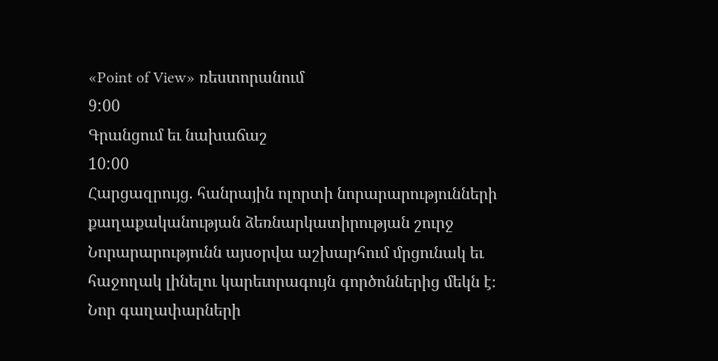«Point of View» ռեստորանում
9:00
Գրանցում եւ նախաճաշ
10:00
Հարցազրույց. հանրային ոլորտի նորարարությունների քաղաքականության ձեռնարկատիրության շուրջ
Նորարարությունն այսօրվա աշխարհում մրցունակ եւ հաջողակ լինելու կարեւորագույն գործոններից մեկն է։ Նոր գաղափարների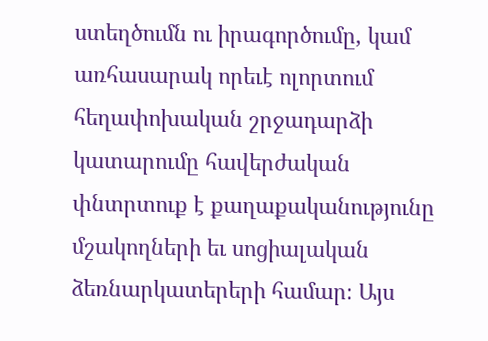ստեղծումն ու իրագործումը, կամ առհասարակ որեւէ ոլորտում հեղափոխական շրջադարձի
կատարումը հավերժական փնտրտուք է քաղաքականությունը մշակողների եւ սոցիալական ձեռնարկատերերի համար։ Այս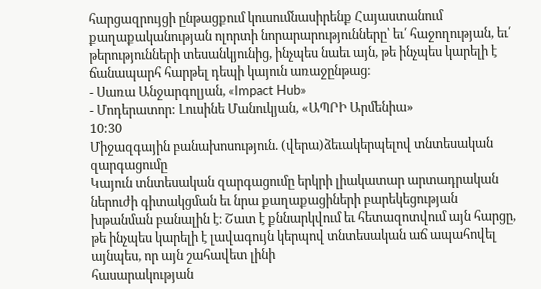հարցազրույցի ընթացքում կուսումնասիրենք Հայաստանում քաղաքականության ոլորտի նորարարությունները՝ եւ՛ հաջողության, եւ՛ թերությունների տեսանկյունից, ինչպես նաեւ այն, թե ինչպես կարելի է ճանապարհ հարթել դեպի կայուն առաջընթաց։
- Սառա Անջարգոլյան, «Impact Hub»
- Մոդերատոր: Լուսինե Մանուկյան, «ԱՊՐԻ Արմենիա»
10:30
Միջազգային բանախոսություն. (վերա)ձեւակերպելով տնտեսական զարգացումը
Կայուն տնտեսական զարգացումը երկրի լիակատար արտադրական ներուժի գիտակցման եւ նրա քաղաքացիների բարեկեցության խթանման բանալին է։ Շատ է քննարկվում եւ հետազոտվում այն հարցը, թե ինչպես կարելի է լավագույն կերպով տնտեսական աճ ապահովել այնպես, որ այն շահավետ լինի
հասարակության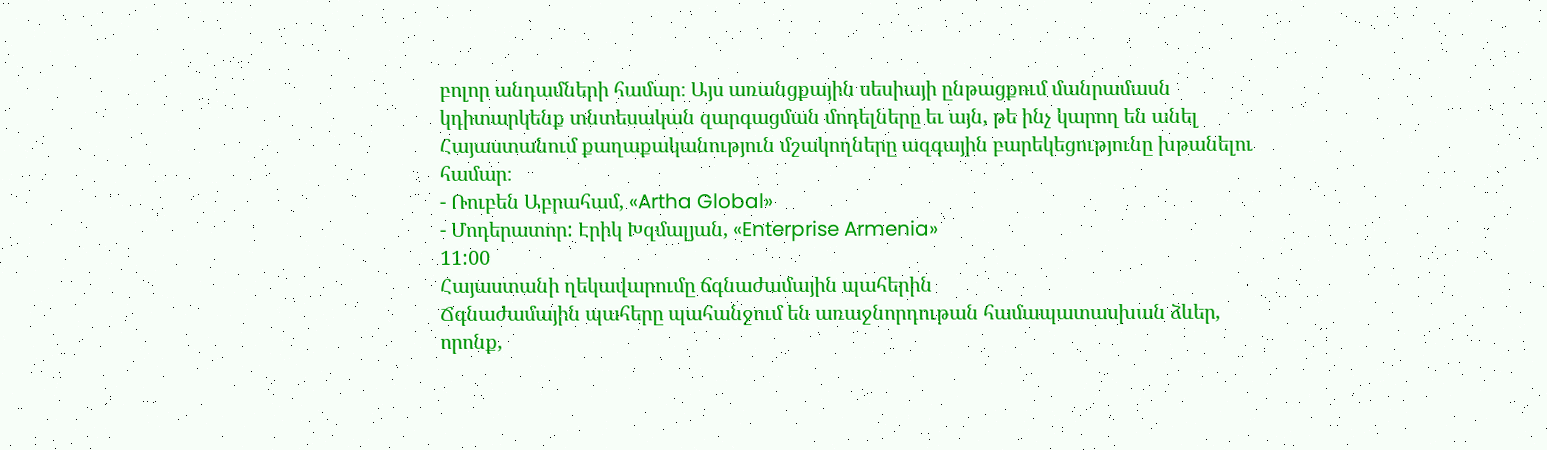բոլոր անդամների համար։ Այս առանցքային սեսիայի ընթացքում մանրամասն կդիտարկենք տնտեսական զարգացման մոդելները եւ այն, թե ինչ կարող են անել Հայաստանում քաղաքականություն մշակողները ազգային բարեկեցությունը խթանելու համար։
- Ռուբեն Աբրահամ, «Artha Global»
- Մոդերատոր: Էրիկ Խզմալյան, «Enterprise Armenia»
11:00
Հայաստանի ղեկավարումը ճգնաժամային պահերին
Ճգնաժամային պահերը պահանջում են առաջնորդութան համապատասխան ձևեր, որոնք,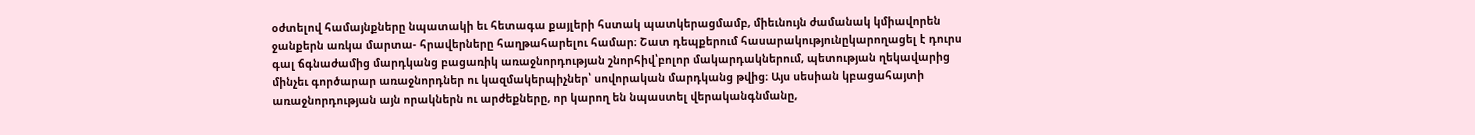օժտելով համայնքները նպատակի եւ հետագա քայլերի հստակ պատկերացմամբ, միեւնույն ժամանակ կմիավորեն ջանքերն առկա մարտա- հրավերները հաղթահարելու համար։ Շատ դեպքերում հասարակությունըկարողացել է դուրս գալ ճգնաժամից մարդկանց բացառիկ առաջնորդության շնորհիվ՝բոլոր մակարդակներում, պետության ղեկավարից մինչեւ գործարար առաջնորդներ ու կազմակերպիչներ՝ սովորական մարդկանց թվից։ Այս սեսիան կբացահայտի առաջնորդության այն որակներն ու արժեքները, որ կարող են նպաստել վերականգնմանը,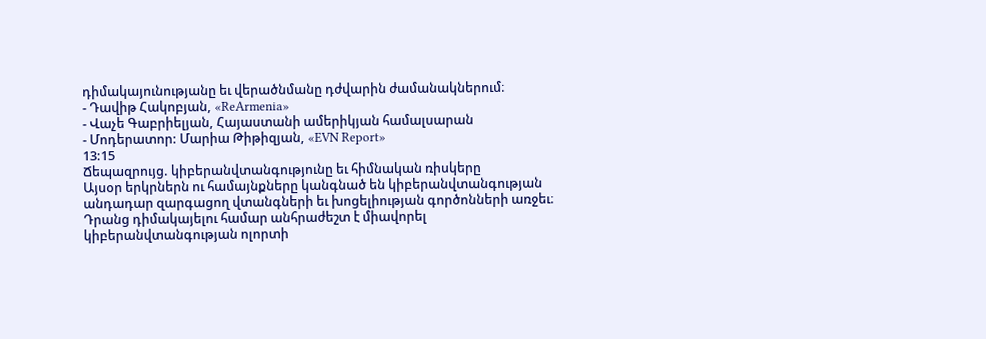դիմակայունությանը եւ վերածնմանը դժվարին ժամանակներում։
- Դավիթ Հակոբյան, «ReArmenia»
- Վաչե Գաբրիելյան, Հայաստանի ամերիկյան համալսարան
- Մոդերատոր: Մարիա Թիթիզյան, «EVN Report»
13:15
Ճեպազրույց. կիբերանվտանգությունը եւ հիմնական ռիսկերը
Այսօր երկրներն ու համայնքները կանգնած են կիբերանվտանգության անդադար զարգացող վտանգների եւ խոցելիության գործոնների առջեւ։ Դրանց դիմակայելու համար անհրաժեշտ է միավորել կիբերանվտանգության ոլորտի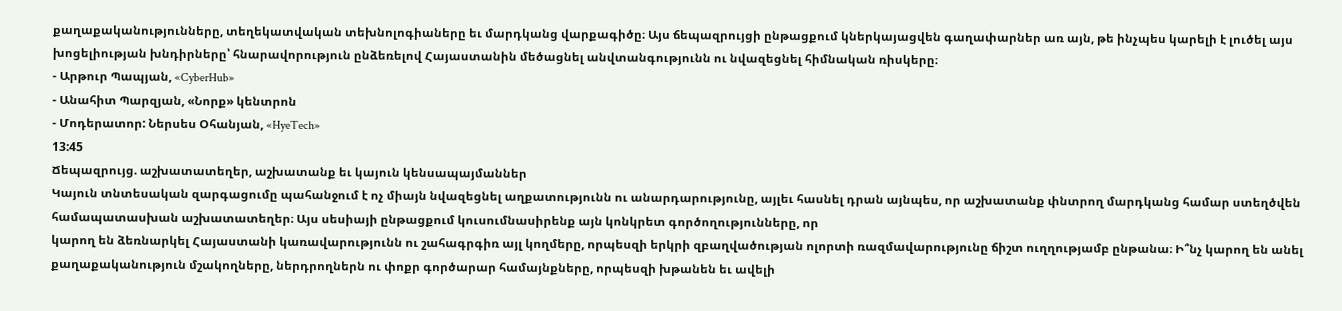քաղաքականությունները, տեղեկատվական տեխնոլոգիաները եւ մարդկանց վարքագիծը։ Այս ճեպազրույցի ընթացքում կներկայացվեն գաղափարներ առ այն, թե ինչպես կարելի է լուծել այս խոցելիության խնդիրները՝ հնարավորություն ընձեռելով Հայաստանին մեծացնել անվտանգությունն ու նվազեցնել հիմնական ռիսկերը։
- Արթուր Պապյան, «CyberHub»
- Անահիտ Պարզյան, «Նորք» կենտրոն
- Մոդերատոր: Ներսես Օհանյան, «HyeTech»
13:45
Ճեպազրույց. աշխատատեղեր, աշխատանք եւ կայուն կենսապայմաններ
Կայուն տնտեսական զարգացումը պահանջում է ոչ միայն նվազեցնել աղքատությունն ու անարդարությունը, այլեւ հասնել դրան այնպես, որ աշխատանք փնտրող մարդկանց համար ստեղծվեն համապատասխան աշխատատեղեր։ Այս սեսիայի ընթացքում կուսումնասիրենք այն կոնկրետ գործողությունները, որ
կարող են ձեռնարկել Հայաստանի կառավարությունն ու շահագրգիռ այլ կողմերը, որպեսզի երկրի զբաղվածության ոլորտի ռազմավարությունը ճիշտ ուղղությամբ ընթանա։ Ի՞նչ կարող են անել քաղաքականություն մշակողները, ներդրողներն ու փոքր գործարար համայնքները, որպեսզի խթանեն եւ ավելի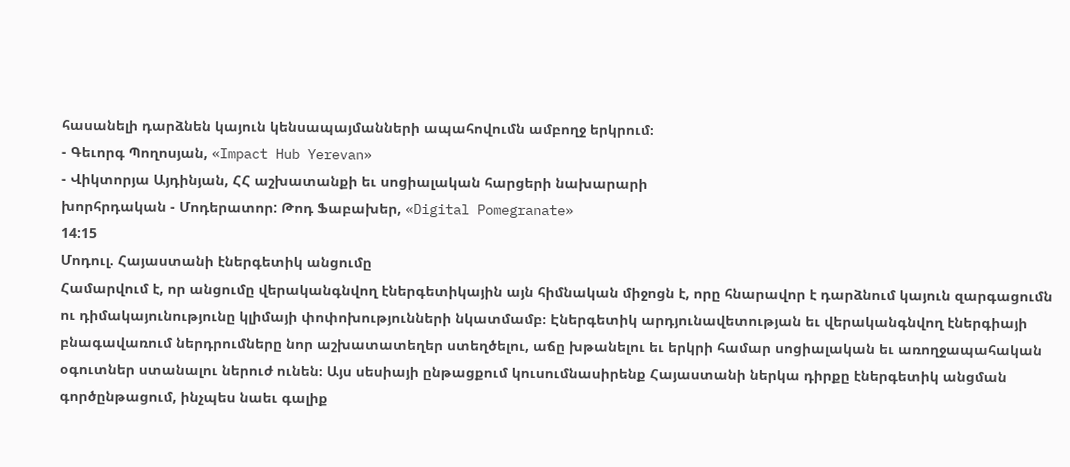հասանելի դարձնեն կայուն կենսապայմանների ապահովումն ամբողջ երկրում։
- Գեւորգ Պողոսյան, «Impact Hub Yerevan»
- Վիկտորյա Այդինյան, ՀՀ աշխատանքի եւ սոցիալական հարցերի նախարարի
խորհրդական - Մոդերատոր: Թոդ Ֆաբախեր, «Digital Pomegranate»
14:15
Մոդուլ. Հայաստանի էներգետիկ անցումը
Համարվում է, որ անցումը վերականգնվող էներգետիկային այն հիմնական միջոցն է, որը հնարավոր է դարձնում կայուն զարգացումն ու դիմակայունությունը կլիմայի փոփոխությունների նկատմամբ։ Էներգետիկ արդյունավետության եւ վերականգնվող էներգիայի բնագավառում ներդրումները նոր աշխատատեղեր ստեղծելու, աճը խթանելու եւ երկրի համար սոցիալական եւ առողջապահական օգուտներ ստանալու ներուժ ունեն։ Այս սեսիայի ընթացքում կուսումնասիրենք Հայաստանի ներկա դիրքը էներգետիկ անցման գործընթացում, ինչպես նաեւ գալիք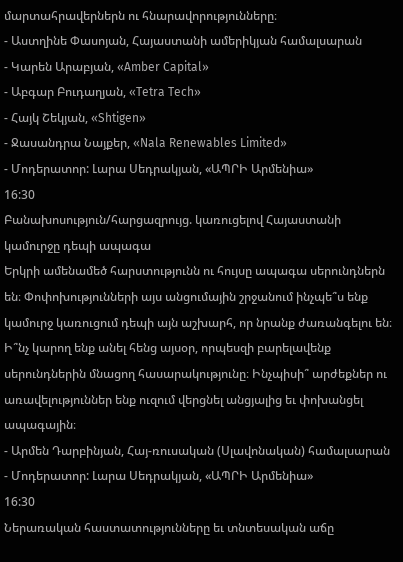մարտահրավերներն ու հնարավորությունները։
- Աստղինե Փասոյան, Հայաստանի ամերիկյան համալսարան
- Կարեն Արաբյան, «Amber Capital»
- Աբգար Բուդաղյան, «Tetra Tech»
- Հայկ Շեկյան, «Shtigen»
- Ջասանդրա Նայքեր, «Nala Renewables Limited»
- Մոդերատոր: Լարա Սեդրակյան, «ԱՊՐԻ Արմենիա»
16:30
Բանախոսություն/հարցազրույց. կառուցելով Հայաստանի կամուրջը դեպի ապագա
Երկրի ամենամեծ հարստությունն ու հույսը ապագա սերունդներն են։ Փոփոխությունների այս անցումային շրջանում ինչպե՞ս ենք կամուրջ կառուցում դեպի այն աշխարհ, որ նրանք ժառանգելու են։ Ի՞նչ կարող ենք անել հենց այսօր, որպեսզի բարելավենք սերունդներին մնացող հասարակությունը։ Ինչպիսի՞ արժեքներ ու առավելություններ ենք ուզում վերցնել անցյալից եւ փոխանցել ապագային։
- Արմեն Դարբինյան, Հայ-ռուսական (Սլավոնական) համալսարան
- Մոդերատոր: Լարա Սեդրակյան, «ԱՊՐԻ Արմենիա»
16:30
Ներառական հաստատությունները եւ տնտեսական աճը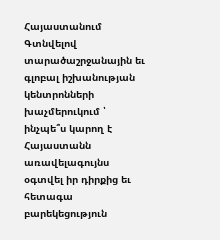Հայաստանում
Գտնվելով տարածաշրջանային եւ գլոբալ իշխանության կենտրոնների խաչմերուկում ՝ ինչպե՞ս կարող է Հայաստանն առավելագույնս օգտվել իր դիրքից եւ հետագա բարեկեցություն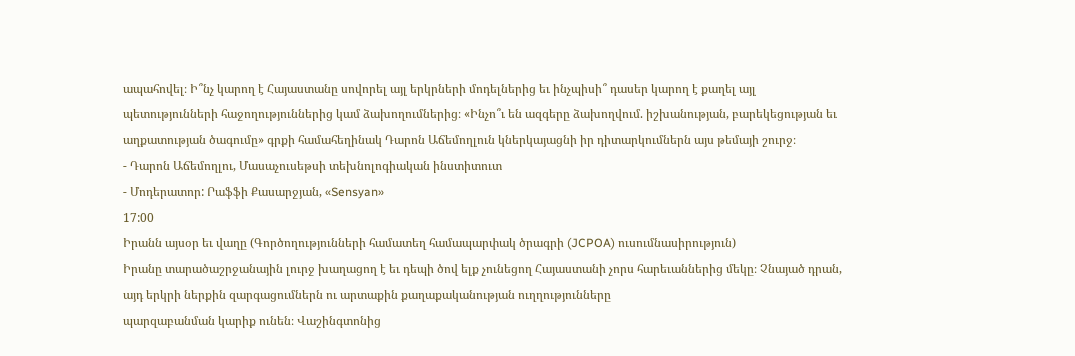ապահովել։ Ի՞նչ կարող է Հայաստանը սովորել այլ երկրների մոդելներից եւ ինչպիսի՞ դասեր կարող է քաղել այլ պետությունների հաջողություններից կամ ձախողումներից։ «Ինչո՞ւ են ազգերը ձախողվում. իշխանության, բարեկեցության եւ աղքատության ծագումը» գրքի համահեղինակ Դարոն Աճեմողլուն կներկայացնի իր դիտարկումներն այս թեմայի շուրջ։
- Դարոն Աճեմողլու, Մասաչուսեթսի տեխնոլոգիական ինստիտուտ
- Մոդերատոր: Րաֆֆի Քասարջյան, «Sensyan»
17:00
Իրանն այսօր եւ վաղը (Գործողությունների համատեղ համապարփակ ծրագրի (JCPOA) ուսումնասիրություն)
Իրանը տարածաշրջանային լուրջ խաղացող է եւ դեպի ծով ելք չունեցող Հայաստանի չորս հարեւաններից մեկը։ Չնայած դրան, այդ երկրի ներքին զարգացումներն ու արտաքին քաղաքականության ուղղությունները
պարզաբանման կարիք ունեն։ Վաշինգտոնից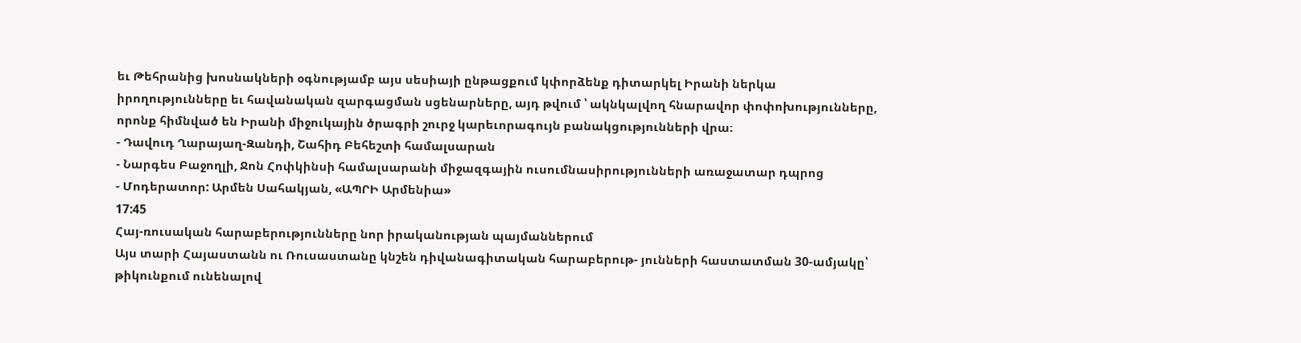եւ Թեհրանից խոսնակների օգնությամբ այս սեսիայի ընթացքում կփորձենք դիտարկել Իրանի ներկա իրողությունները եւ հավանական զարգացման սցենարները, այդ թվում ՝ ակնկալվող հնարավոր փոփոխությունները, որոնք հիմնված են Իրանի միջուկային ծրագրի շուրջ կարեւորագույն բանակցությունների վրա։
- Դավուդ Ղարայաղ-Զանդի, Շահիդ Բեհեշտի համալսարան
- Նարգես Բաջողլի, Ջոն Հոփկինսի համալսարանի միջազգային ուսումնասիրությունների առաջատար դպրոց
- Մոդերատոր: Արմեն Սահակյան, «ԱՊՐԻ Արմենիա»
17:45
Հայ-ռուսական հարաբերությունները նոր իրականության պայմաններում
Այս տարի Հայաստանն ու Ռուսաստանը կնշեն դիվանագիտական հարաբերութ- յունների հաստատման 30-ամյակը՝ թիկունքում ունենալով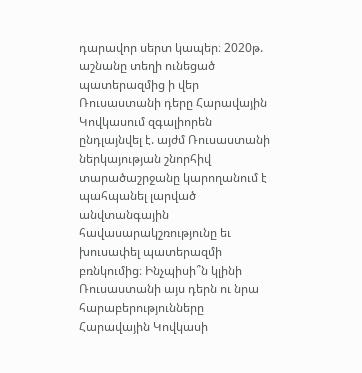դարավոր սերտ կապեր։ 2020թ. աշնանը տեղի ունեցած պատերազմից ի վեր Ռուսաստանի դերը Հարավային Կովկասում զգալիորեն ընդլայնվել է. այժմ Ռուսաստանի ներկայության շնորհիվ տարածաշրջանը կարողանում է պահպանել լարված անվտանգային հավասարակշռությունը եւ խուսափել պատերազմի բռնկումից։ Ինչպիսի՞ն կլինի Ռուսաստանի այս դերն ու նրա հարաբերությունները Հարավային Կովկասի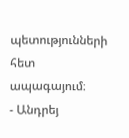պետությունների հետ ապագայում։
- Անդրեյ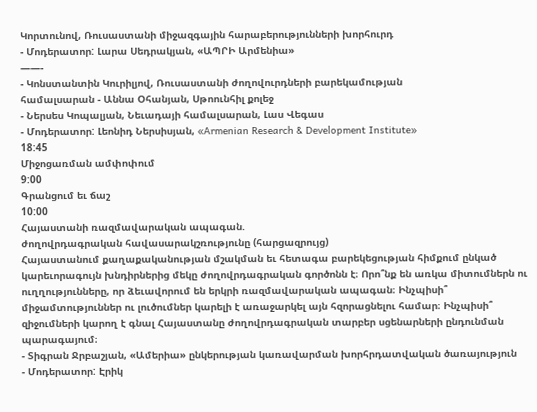Կորտունով, Ռուսաստանի միջազգային հարաբերությունների խորհուրդ
- Մոդերատոր: Լարա Սեդրակյան, «ԱՊՐԻ Արմենիա»
——-
- Կոնստանտին Կուրիլյով, Ռուսաստանի ժողովուրդների բարեկամության
համալսարան - Աննա Օհանյան, Սթոունհիլ քոլեջ
- Ներսես Կոպալյան, Նեւադայի համալսարան, Լաս Վեգաս
- Մոդերատոր: Լեոնիդ Ներսիսյան, «Armenian Research & Development Institute»
18:45
Միջոցառման ամփոփում
9:00
Գրանցում եւ ճաշ
10:00
Հայաստանի ռազմավարական ապագան.
ժողովրդագրական հավասարակշռությունը (հարցազրույց)
Հայաստանում քաղաքականության մշակման եւ հետագա բարեկեցության հիմքում ընկած կարեւորագույն խնդիրներից մեկը ժողովրդագրական գործոնն է։ Որո՞նք են առկա միտումներն ու ուղղությունները, որ ձեւավորում են երկրի ռազմավարական ապագան։ Ինչպիսի՞ միջամտություններ ու լուծումներ կարելի է առաջարկել այն հզորացնելու համար։ Ինչպիսի՞ զիջումների կարող է գնալ Հայաստանը ժողովրդագրական տարբեր սցենարների ընդունման պարագայում։
- Տիգրան Ջրբաշյան, «Ամերիա» ընկերության կառավարման խորհրդատվական ծառայություն
- Մոդերատոր: Էրիկ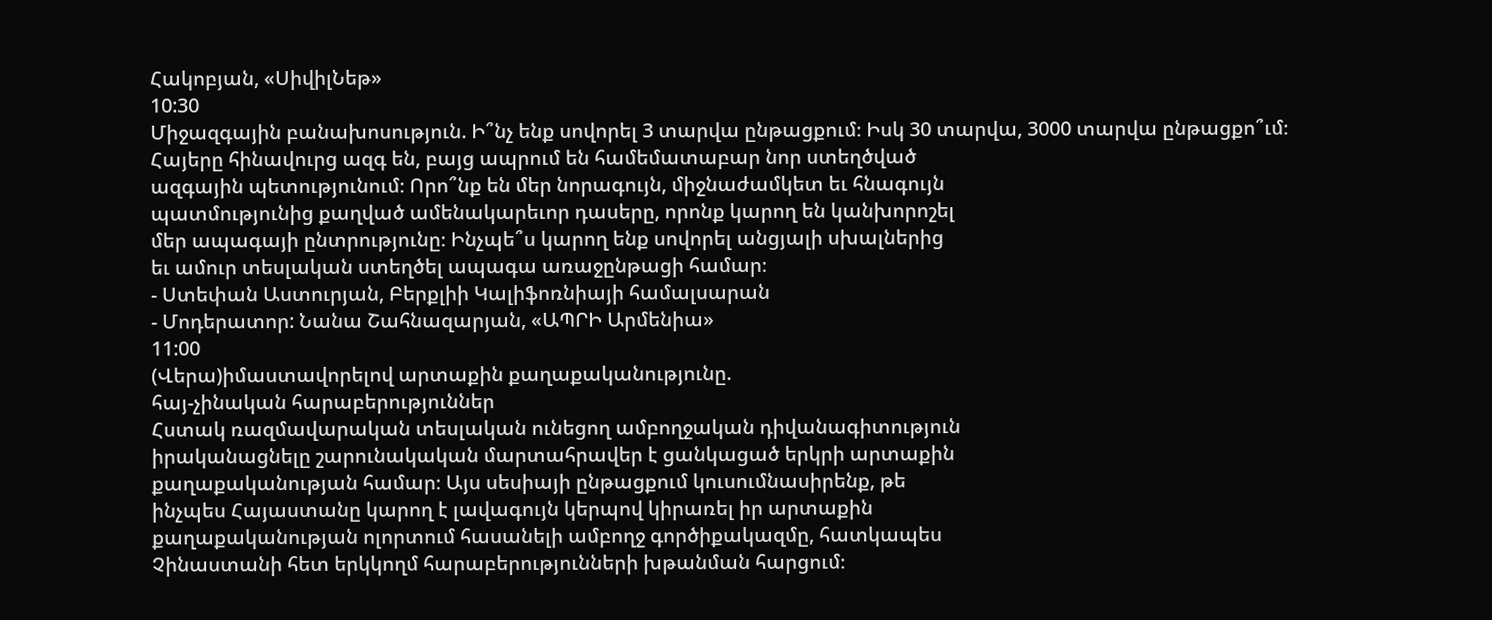Հակոբյան, «ՍիվիլՆեթ»
10:30
Միջազգային բանախոսություն. Ի՞նչ ենք սովորել 3 տարվա ընթացքում։ Իսկ 30 տարվա, 3000 տարվա ընթացքո՞ւմ։
Հայերը հինավուրց ազգ են, բայց ապրում են համեմատաբար նոր ստեղծված
ազգային պետությունում։ Որո՞նք են մեր նորագույն, միջնաժամկետ եւ հնագույն
պատմությունից քաղված ամենակարեւոր դասերը, որոնք կարող են կանխորոշել
մեր ապագայի ընտրությունը։ Ինչպե՞ս կարող ենք սովորել անցյալի սխալներից
եւ ամուր տեսլական ստեղծել ապագա առաջընթացի համար։
- Ստեփան Աստուրյան, Բերքլիի Կալիֆոռնիայի համալսարան
- Մոդերատոր: Նանա Շահնազարյան, «ԱՊՐԻ Արմենիա»
11:00
(Վերա)իմաստավորելով արտաքին քաղաքականությունը.
հայ-չինական հարաբերություններ
Հստակ ռազմավարական տեսլական ունեցող ամբողջական դիվանագիտություն
իրականացնելը շարունակական մարտահրավեր է ցանկացած երկրի արտաքին
քաղաքականության համար։ Այս սեսիայի ընթացքում կուսումնասիրենք, թե
ինչպես Հայաստանը կարող է լավագույն կերպով կիրառել իր արտաքին
քաղաքականության ոլորտում հասանելի ամբողջ գործիքակազմը, հատկապես
Չինաստանի հետ երկկողմ հարաբերությունների խթանման հարցում։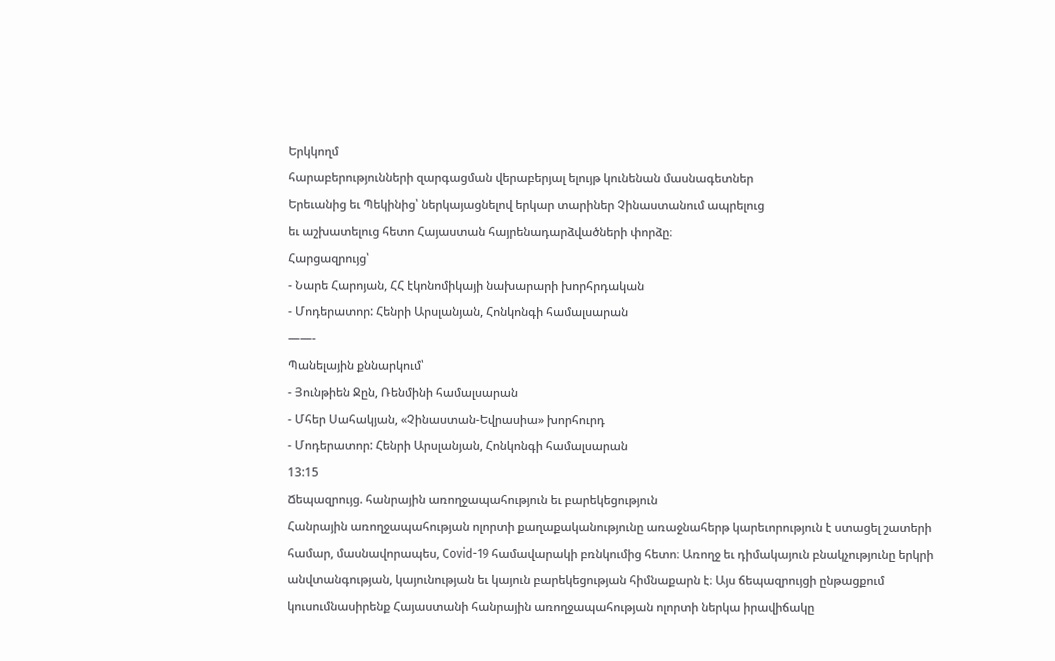Երկկողմ
հարաբերությունների զարգացման վերաբերյալ ելույթ կունենան մասնագետներ
Երեւանից եւ Պեկինից՝ ներկայացնելով երկար տարիներ Չինաստանում ապրելուց
եւ աշխատելուց հետո Հայաստան հայրենադարձվածների փորձը։
Հարցազրույց՝
- Նարե Հարոյան, ՀՀ էկոնոմիկայի նախարարի խորհրդական
- Մոդերատոր: Հենրի Արսլանյան, Հոնկոնգի համալսարան
——-
Պանելային քննարկում՝
- Յունթիեն Ջըն, Ռենմինի համալսարան
- Մհեր Սահակյան, «Չինաստան-Եվրասիա» խորհուրդ
- Մոդերատոր: Հենրի Արսլանյան, Հոնկոնգի համալսարան
13:15
Ճեպազրույց. հանրային առողջապահություն եւ բարեկեցություն
Հանրային առողջապահության ոլորտի քաղաքականությունը առաջնահերթ կարեւորություն է ստացել շատերի համար, մասնավորապես, Covid-19 համավարակի բռնկումից հետո։ Առողջ եւ դիմակայուն բնակչությունը երկրի անվտանգության, կայունության եւ կայուն բարեկեցության հիմնաքարն է։ Այս ճեպազրույցի ընթացքում կուսումնասիրենք Հայաստանի հանրային առողջապահության ոլորտի ներկա իրավիճակը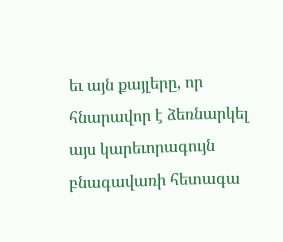եւ այն քայլերը, որ հնարավոր է ձեռնարկել այս կարեւորագույն բնագավառի հետագա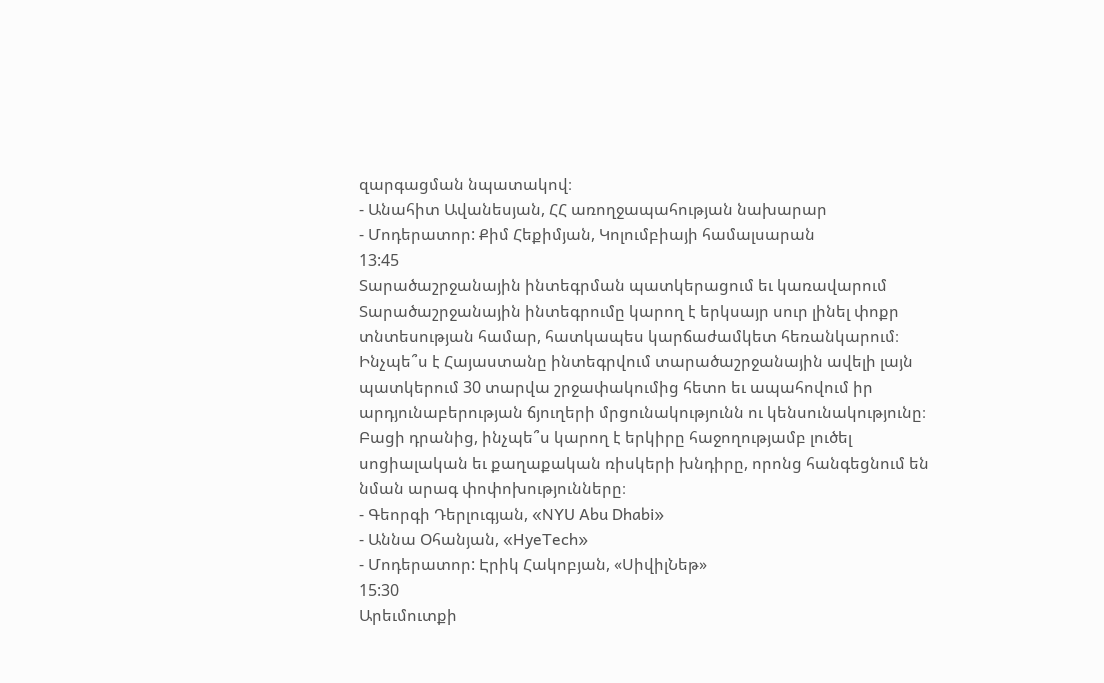զարգացման նպատակով։
- Անահիտ Ավանեսյան, ՀՀ առողջապահության նախարար
- Մոդերատոր: Քիմ Հեքիմյան, Կոլումբիայի համալսարան
13:45
Տարածաշրջանային ինտեգրման պատկերացում եւ կառավարում
Տարածաշրջանային ինտեգրումը կարող է երկսայր սուր լինել փոքր տնտեսության համար, հատկապես կարճաժամկետ հեռանկարում։ Ինչպե՞ս է Հայաստանը ինտեգրվում տարածաշրջանային ավելի լայն պատկերում 30 տարվա շրջափակումից հետո եւ ապահովում իր արդյունաբերության ճյուղերի մրցունակությունն ու կենսունակությունը։ Բացի դրանից, ինչպե՞ս կարող է երկիրը հաջողությամբ լուծել սոցիալական եւ քաղաքական ռիսկերի խնդիրը, որոնց հանգեցնում են նման արագ փոփոխությունները։
- Գեորգի Դերլուգյան, «NYU Abu Dhabi»
- Աննա Օհանյան, «HyeTech»
- Մոդերատոր: Էրիկ Հակոբյան, «ՍիվիլՆեթ»
15:30
Արեւմուտքի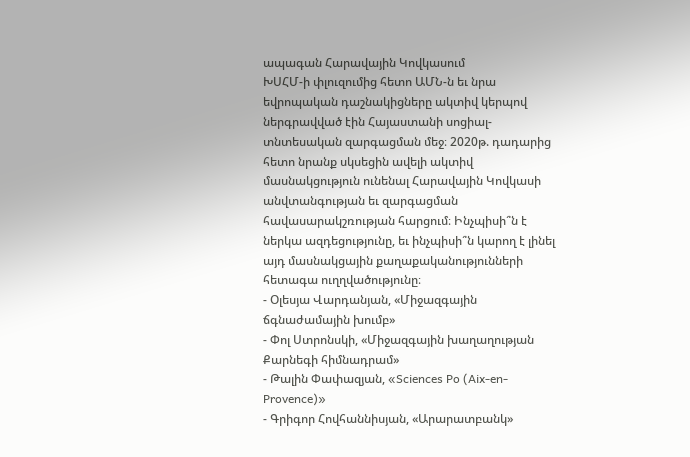ապագան Հարավային Կովկասում
ԽՍՀՄ-ի փլուզումից հետո ԱՄՆ-ն եւ նրա եվրոպական դաշնակիցները ակտիվ կերպով ներգրավված էին Հայաստանի սոցիալ-տնտեսական զարգացման մեջ։ 2020թ. դադարից հետո նրանք սկսեցին ավելի ակտիվ մասնակցություն ունենալ Հարավային Կովկասի անվտանգության եւ զարգացման հավասարակշռության հարցում։ Ինչպիսի՞ն է ներկա ազդեցությունը, եւ ինչպիսի՞ն կարող է լինել այդ մասնակցային քաղաքականությունների հետագա ուղղվածությունը։
- Օլեսյա Վարդանյան, «Միջազգային ճգնաժամային խումբ»
- Փոլ Ստրոնսկի, «Միջազգային խաղաղության Քարնեգի հիմնադրամ»
- Թալին Փափազյան, «Sciences Po (Aix-en-Provence)»
- Գրիգոր Հովհաննիսյան, «Արարատբանկ»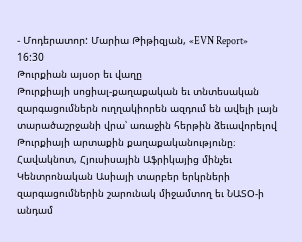- Մոդերատոր: Մարիա Թիթիզյան, «EVN Report»
16:30
Թուրքիան այսօր եւ վաղը
Թուրքիայի սոցիալ-քաղաքական եւ տնտեսական զարգացումներն ուղղակիորեն ազդում են ավելի լայն տարածաշրջանի վրա՝ առաջին հերթին ձեւավորելով Թուրքիայի արտաքին քաղաքականությունը։ Հավակնոտ, Հյուսիսային Աֆրիկայից մինչեւ Կենտրոնական Ասիայի տարբեր երկրների զարգացումներին շարունակ միջամտող եւ ՆԱՏՕ-ի անդամ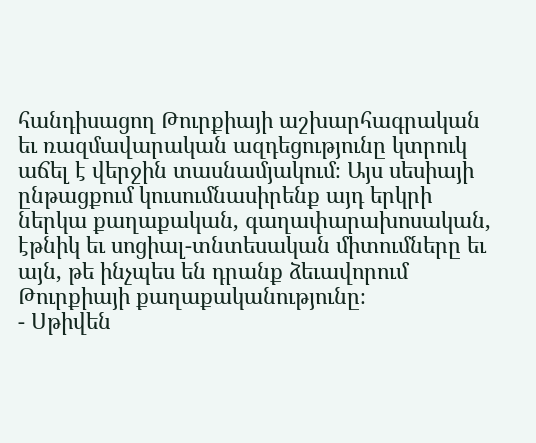հանդիսացող Թուրքիայի աշխարհագրական եւ ռազմավարական ազդեցությունը կտրուկ աճել է վերջին տասնամյակում։ Այս սեսիայի ընթացքում կուսումնասիրենք այդ երկրի ներկա քաղաքական, գաղափարախոսական, էթնիկ եւ սոցիալ-տնտեսական միտումները եւ այն, թե ինչպես են դրանք ձեւավորում Թուրքիայի քաղաքականությունը։
- Սթիվեն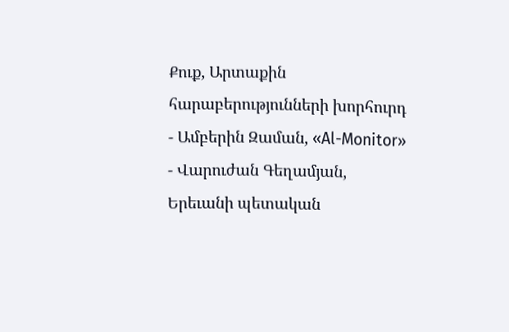Քուք, Արտաքին հարաբերությունների խորհուրդ
- Ամբերին Զաման, «Al-Monitor»
- Վարուժան Գեղամյան, Երեւանի պետական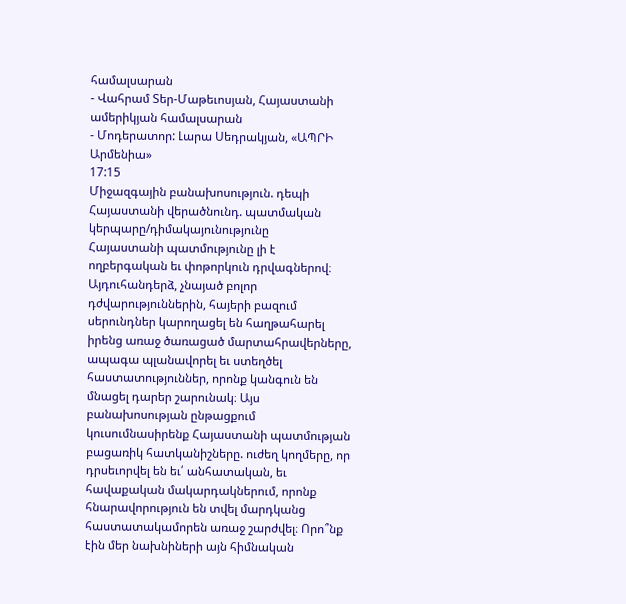համալսարան
- Վահրամ Տեր-Մաթեւոսյան, Հայաստանի ամերիկյան համալսարան
- Մոդերատոր: Լարա Սեդրակյան, «ԱՊՐԻ Արմենիա»
17:15
Միջազգային բանախոսություն. դեպի Հայաստանի վերածնունդ. պատմական
կերպարը/դիմակայունությունը
Հայաստանի պատմությունը լի է ողբերգական եւ փոթորկուն դրվագներով։ Այդուհանդերձ, չնայած բոլոր դժվարություններին, հայերի բազում սերունդներ կարողացել են հաղթահարել իրենց առաջ ծառացած մարտահրավերները, ապագա պլանավորել եւ ստեղծել հաստատություններ, որոնք կանգուն են մնացել դարեր շարունակ։ Այս բանախոսության ընթացքում կուսումնասիրենք Հայաստանի պատմության բացառիկ հատկանիշները. ուժեղ կողմերը, որ դրսեւորվել են եւ՛ անհատական, եւ հավաքական մակարդակներում, որոնք հնարավորություն են տվել մարդկանց հաստատակամորեն առաջ շարժվել։ Որո՞նք էին մեր նախնիների այն հիմնական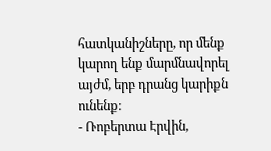հատկանիշները, որ մենք կարող ենք մարմնավորել այժմ, երբ դրանց կարիքն ունենք։
- Ռոբերտա Էրվին,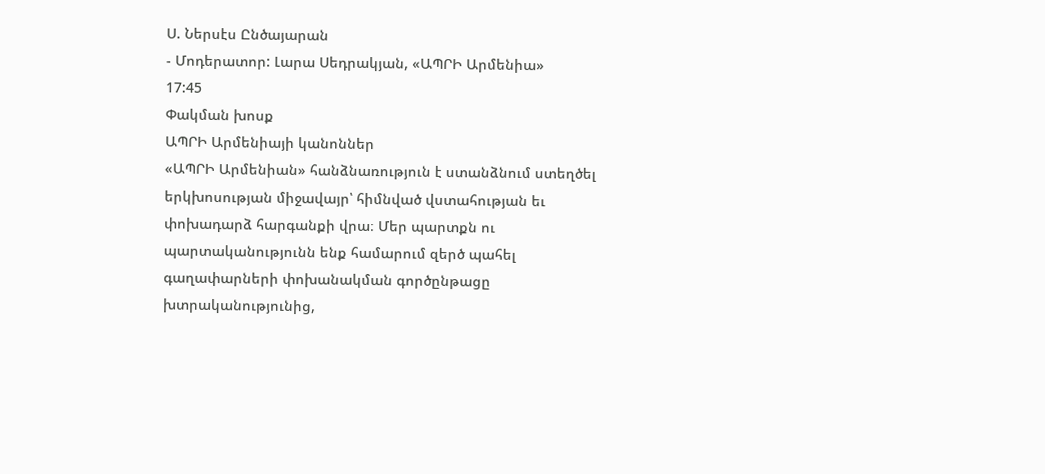Ս. Ներսէս Ընծայարան
- Մոդերատոր: Լարա Սեդրակյան, «ԱՊՐԻ Արմենիա»
17:45
Փակման խոսք
ԱՊՐԻ Արմենիայի կանոններ
«ԱՊՐԻ Արմենիան» հանձնառություն է ստանձնում ստեղծել երկխոսության միջավայր՝ հիմնված վստահության եւ փոխադարձ հարգանքի վրա։ Մեր պարտքն ու պարտականությունն ենք համարում զերծ պահել գաղափարների փոխանակման գործընթացը խտրականությունից,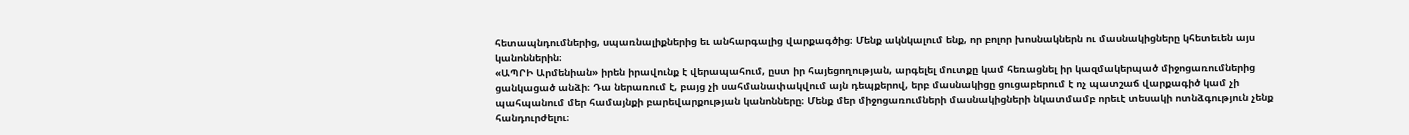հետապնդումներից, սպառնալիքներից եւ անհարգալից վարքագծից։ Մենք ակնկալում ենք, որ բոլոր խոսնակներն ու մասնակիցները կհետեւեն այս կանոններին։
«ԱՊՐԻ Արմենիան» իրեն իրավունք է վերապահում, ըստ իր հայեցողության, արգելել մուտքը կամ հեռացնել իր կազմակերպած միջոցառումներից ցանկացած անձի։ Դա ներառում է, բայց չի սահմանափակվում այն դեպքերով, երբ մասնակիցը ցուցաբերում է ոչ պատշաճ վարքագիծ կամ չի պահպանում մեր համայնքի բարեվարքության կանոնները։ Մենք մեր միջոցառումների մասնակիցների նկատմամբ որեւէ տեսակի ոտնձգություն չենք հանդուրժելու։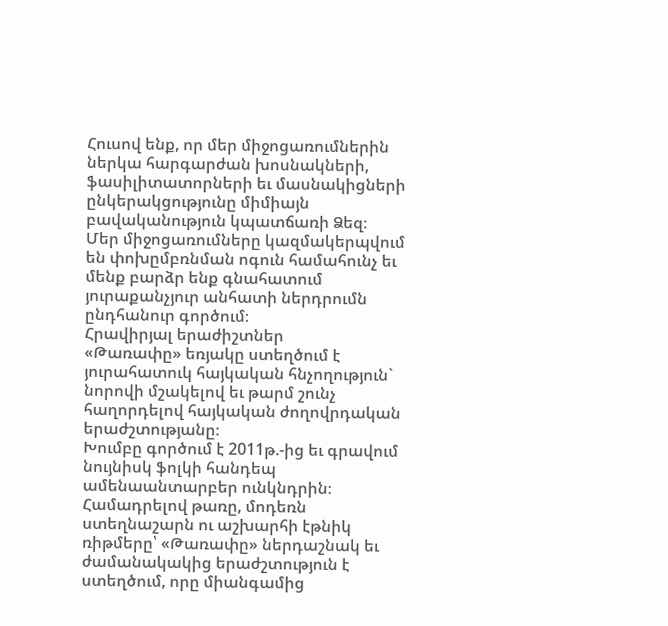Հուսով ենք, որ մեր միջոցառումներին ներկա հարգարժան խոսնակների, ֆասիլիտատորների եւ մասնակիցների ընկերակցությունը միմիայն բավականություն կպատճառի Ձեզ։
Մեր միջոցառումները կազմակերպվում են փոխըմբռնման ոգուն համահունչ եւ մենք բարձր ենք գնահատում յուրաքանչյուր անհատի ներդրումն ընդհանուր գործում։
Հրավիրյալ երաժիշտներ
«Թառափը» եռյակը ստեղծում է յուրահատուկ հայկական հնչողություն` նորովի մշակելով եւ թարմ շունչ հաղորդելով հայկական ժողովրդական երաժշտությանը։
Խումբը գործում է 2011թ.-ից եւ գրավում նույնիսկ ֆոլկի հանդեպ ամենաանտարբեր ունկնդրին։ Համադրելով թառը, մոդեռն ստեղնաշարն ու աշխարհի էթնիկ ռիթմերը՝ «Թառափը» ներդաշնակ եւ ժամանակակից երաժշտություն է ստեղծում, որը միանգամից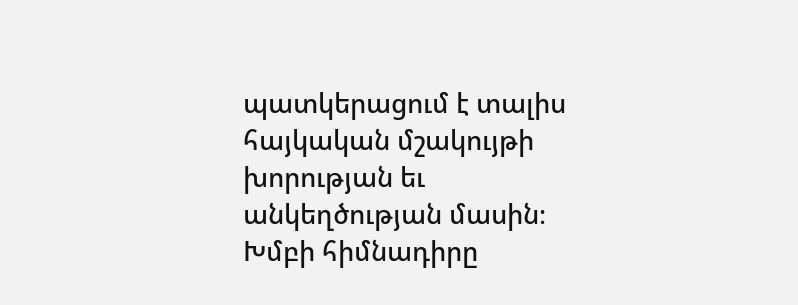պատկերացում է տալիս հայկական մշակույթի խորության եւ անկեղծության մասին։
Խմբի հիմնադիրը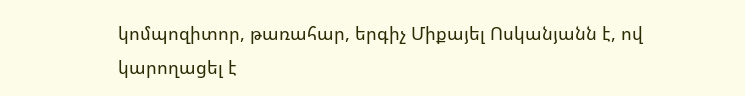կոմպոզիտոր, թառահար, երգիչ Միքայել Ոսկանյանն է, ով
կարողացել է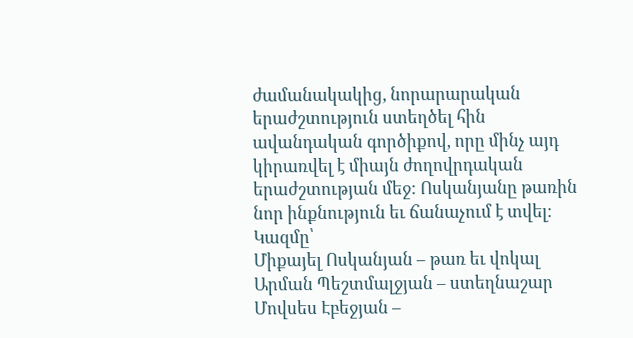ժամանակակից, նորարարական երաժշտություն ստեղծել հին
ավանդական գործիքով, որը մինչ այդ կիրառվել է միայն ժողովրդական
երաժշտության մեջ: Ոսկանյանը թառին նոր ինքնություն եւ ճանաչում է տվել։
Կազմը՝
Միքայել Ոսկանյան – թառ եւ վոկալ
Արման Պեշտմալջյան – ստեղնաշար
Մովսես Էբեջյան –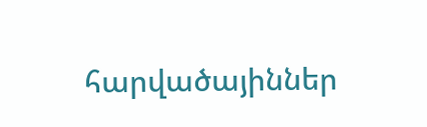հարվածայիններ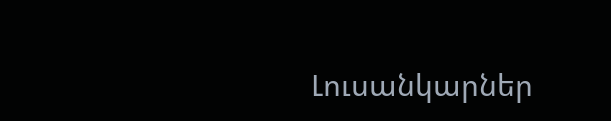Լուսանկարներ